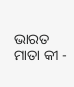ଭାରତ ମାତା କୀ -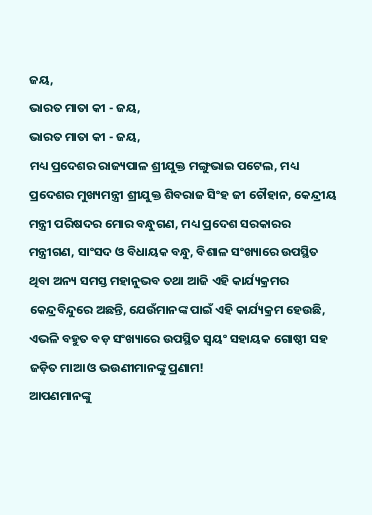ଜୟ,
ଭାରତ ମାତା କୀ - ଜୟ,
ଭାରତ ମାତା କୀ - ଜୟ,
ମଧ୍ୟ ପ୍ରଦେଶର ରାଜ୍ୟପାଳ ଶ୍ରୀଯୁକ୍ତ ମଙ୍ଗୁଭାଇ ପଟେଲ, ମଧ୍ୟ ପ୍ରଦେଶର ମୁଖ୍ୟମନ୍ତ୍ରୀ ଶ୍ରୀଯୁକ୍ତ ଶିବରାଜ ସିଂହ ଜୀ ଚୌହାନ, କେନ୍ଦ୍ରୀୟ ମନ୍ତ୍ରୀ ପରିଷଦର ମୋର ବନ୍ଧୁଗଣ, ମଧ୍ୟ ପ୍ରଦେଶ ସରକାରର ମନ୍ତ୍ରୀଗଣ, ସାଂସଦ ଓ ବିଧାୟକ ବନ୍ଧୁ, ବିଶାଳ ସଂଖ୍ୟାରେ ଉପସ୍ଥିତ ଥିବା ଅନ୍ୟ ସମସ୍ତ ମହାନୁଭବ ତଥା ଆଜି ଏହି କାର୍ଯ୍ୟକ୍ରମର କେନ୍ଦ୍ରବିନ୍ଦୁରେ ଅଛନ୍ତି, ଯେଉଁମାନଙ୍କ ପାଇଁ ଏହି କାର୍ଯ୍ୟକ୍ରମ ହେଉଛି, ଏଭଳି ବହୁତ ବଡ଼ ସଂଖ୍ୟାରେ ଉପସ୍ଥିତ ସ୍ୱୟଂ ସହାୟକ ଗୋଷ୍ଠୀ ସହ ଜଡ଼ିତ ମାଆ ଓ ଭଉଣୀମାନଙ୍କୁ ପ୍ରଣାମ!
ଆପଣମାନଙ୍କୁ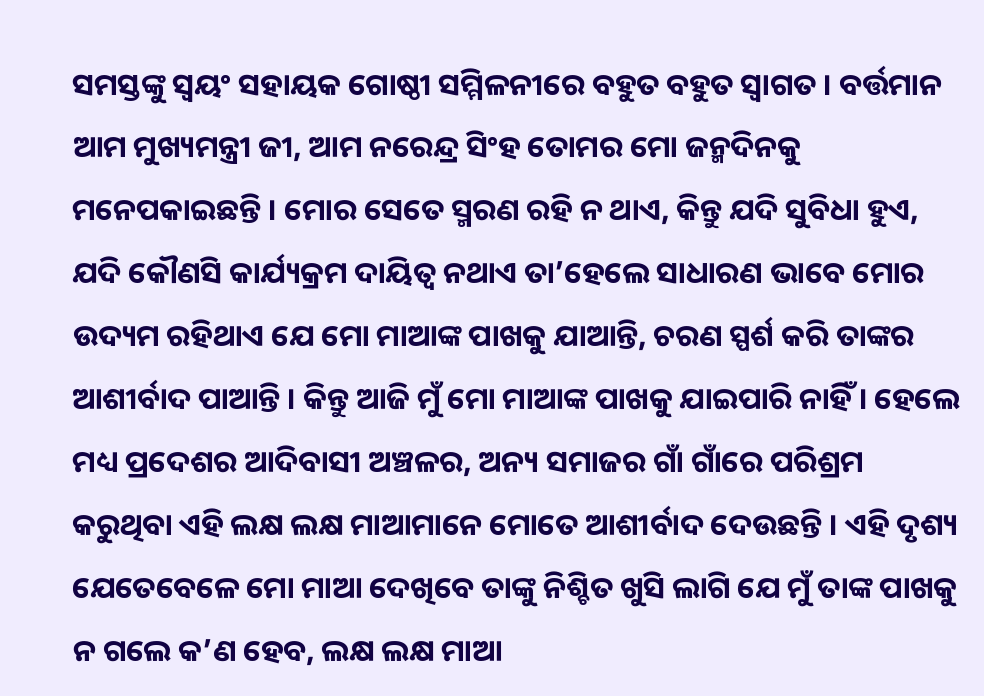ସମସ୍ତଙ୍କୁ ସ୍ୱୟଂ ସହାୟକ ଗୋଷ୍ଠୀ ସମ୍ମିଳନୀରେ ବହୁତ ବହୁତ ସ୍ୱାଗତ । ବର୍ତ୍ତମାନ ଆମ ମୁଖ୍ୟମନ୍ତ୍ରୀ ଜୀ, ଆମ ନରେନ୍ଦ୍ର ସିଂହ ତୋମର ମୋ ଜନ୍ମଦିନକୁ ମନେପକାଇଛନ୍ତି । ମୋର ସେତେ ସ୍ମରଣ ରହି ନ ଥାଏ, କିନ୍ତୁ ଯଦି ସୁବିଧା ହୁଏ, ଯଦି କୌଣସି କାର୍ଯ୍ୟକ୍ରମ ଦାୟିତ୍ୱ ନଥାଏ ତା’ହେଲେ ସାଧାରଣ ଭାବେ ମୋର ଉଦ୍ୟମ ରହିଥାଏ ଯେ ମୋ ମାଆଙ୍କ ପାଖକୁ ଯାଆନ୍ତି, ଚରଣ ସ୍ପର୍ଶ କରି ତାଙ୍କର ଆଶୀର୍ବାଦ ପାଆନ୍ତି । କିନ୍ତୁ ଆଜି ମୁଁ ମୋ ମାଆଙ୍କ ପାଖକୁ ଯାଇପାରି ନାହିଁ । ହେଲେ ମଧ୍ୟ ପ୍ରଦେଶର ଆଦିବାସୀ ଅଞ୍ଚଳର, ଅନ୍ୟ ସମାଜର ଗାଁ ଗାଁରେ ପରିଶ୍ରମ କରୁଥିବା ଏହି ଲକ୍ଷ ଲକ୍ଷ ମାଆମାନେ ମୋତେ ଆଶୀର୍ବାଦ ଦେଉଛନ୍ତି । ଏହି ଦୃଶ୍ୟ ଯେତେବେଳେ ମୋ ମାଆ ଦେଖିବେ ତାଙ୍କୁ ନିଶ୍ଚିତ ଖୁସି ଲାଗି ଯେ ମୁଁ ତାଙ୍କ ପାଖକୁ ନ ଗଲେ କ’ଣ ହେବ, ଲକ୍ଷ ଲକ୍ଷ ମାଆ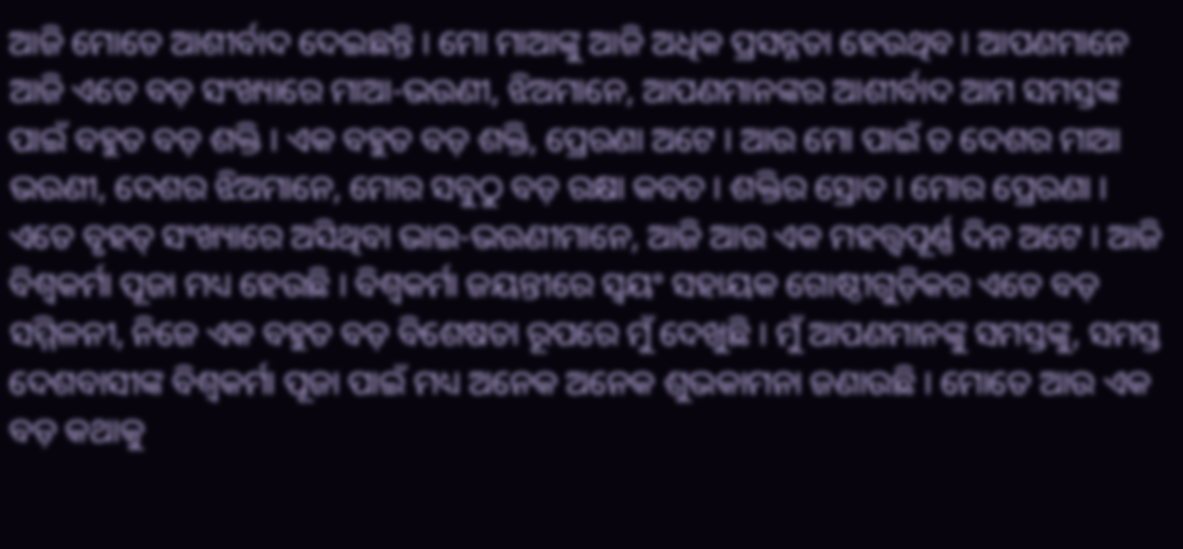ଆଜି ମୋତେ ଆଶୀର୍ବାଦ ଦେଇଛନ୍ତି । ମୋ ମାଆଙ୍କୁ ଆଜି ଅଧିକ ପ୍ରସନ୍ନତା ହେଉଥିବ । ଆପଣମାନେ ଆଜି ଏତେ ବଡ଼ ସଂଖ୍ୟାରେ ମାଆ-ଭଉଣୀ, ଝିଅମାନେ, ଆପଣମାନଙ୍କର ଆଶୀର୍ବାଦ ଆମ ସମସ୍ତଙ୍କ ପାଇଁ ବହୁତ ବଡ଼ ଶକ୍ତି । ଏକ ବହୁତ ବଡ଼ ଶକ୍ତି, ପ୍ରେରଣା ଅଟେ । ଆଉ ମୋ ପାଇଁ ତ ଦେଶର ମାଆ ଭଉଣୀ, ଦେଶର ଝିଅମାନେ, ମୋର ସବୁଠୁ ବଡ଼ ରକ୍ଷା କବଚ । ଶକ୍ତିର ସ୍ରୋତ । ମୋର ପ୍ରେରଣା ।
ଏତେ ବୃହତ୍ ସଂଖ୍ୟାରେ ଅସିଥିବା ଭାଇ-ଭଉଣୀମାନେ, ଆଜି ଆଉ ଏକ ମହତ୍ତ୍ୱପୂର୍ଣ୍ଣ ଦିନ ଅଟେ । ଆଜି ବିଶ୍ୱକର୍ମା ପୂଜା ମଧ୍ୟ ହେଉଛି । ବିଶ୍ୱକର୍ମା ଜୟନ୍ତୀରେ ସ୍ୱୟଂ ସହାୟକ ଗୋଷ୍ଠୀଗୁଡ଼ିକର ଏତେ ବଡ଼ ସମ୍ମିଳନୀ, ନିଜେ ଏକ ବହୁତ ବଡ଼ ବିଶେଷତା ରୂପରେ ମୁଁ ଦେଖୁଛି । ମୁଁ ଆପଣମାନଙ୍କୁ ସମସ୍ତଙ୍କୁ, ସମସ୍ତ ଦେଶବାସୀଙ୍କ ବିଶ୍ୱକର୍ମା ପୂଜା ପାଇଁ ମଧ୍ୟ ଅନେକ ଅନେକ ଶୁଭକାମନା ଜଣାଉଛି । ମୋତେ ଆଉ ଏକ ବଡ଼ କଥାକୁ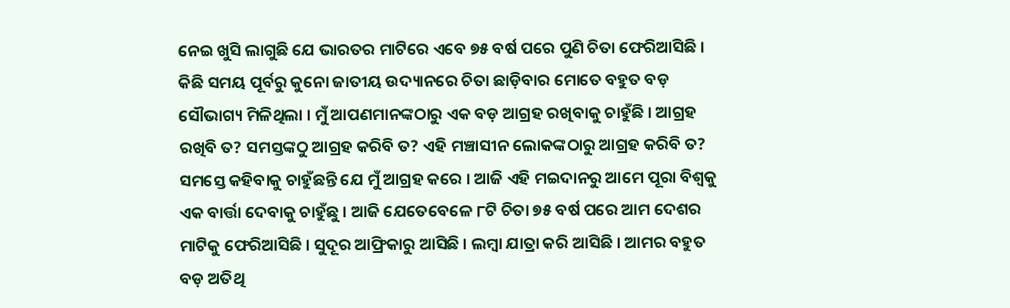ନେଇ ଖୁସି ଲାଗୁଛି ଯେ ଭାରତର ମାଟିରେ ଏବେ ୭୫ ବର୍ଷ ପରେ ପୁଣି ଚିତା ଫେରିଆସିଛି । କିଛି ସମୟ ପୂର୍ବରୁ କୁନୋ ଜାତୀୟ ଉଦ୍ୟାନରେ ଚିତା ଛାଡ଼ିବାର ମୋତେ ବହୁତ ବଡ଼ ସୌଭାଗ୍ୟ ମିଳିଥିଲା । ମୁଁ ଆପଣମାନଙ୍କଠାରୁ ଏକ ବଡ଼ ଆଗ୍ରହ ରଖିବାକୁ ଚାହୁଁଛି । ଆଗ୍ରହ ରଖିବି ତ? ସମସ୍ତଙ୍କଠୁ ଆଗ୍ରହ କରିବି ତ? ଏହି ମଞ୍ଚାସୀନ ଲୋକଙ୍କଠାରୁ ଆଗ୍ରହ କରିବି ତ? ସମସ୍ତେ କହିବାକୁ ଚାହୁଁଛନ୍ତି ଯେ ମୁଁ ଆଗ୍ରହ କରେ । ଆଜି ଏହି ମଇଦାନରୁ ଆମେ ପୂରା ବିଶ୍ୱକୁ ଏକ ବାର୍ତ୍ତା ଦେବାକୁ ଚାହୁଁଛୁ । ଆଜି ଯେତେବେଳେ ୮ଟି ଚିତା ୭୫ ବର୍ଷ ପରେ ଆମ ଦେଶର ମାଟିକୁ ଫେରିଆସିଛି । ସୁଦୂର ଆଫ୍ରିକାରୁ ଆସିଛି । ଲମ୍ବା ଯାତ୍ରା କରି ଆସିଛି । ଆମର ବହୁତ ବଡ଼ ଅତିଥି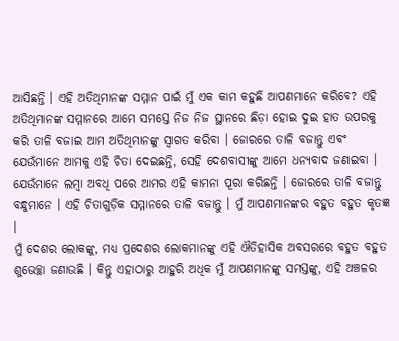ଆସିଛନ୍ତି । ଏହି ଅତିଥିମାନଙ୍କ ସମ୍ମାନ ପାଇଁ ମୁଁ ଏକ କାମ କହୁଛି ଆପଣମାନେ କରିବେ? ଏହି ଅତିଥିମାନଙ୍କ ସମ୍ମାନରେ ଆମେ ସମସ୍ତେ ନିଜ ନିଜ ସ୍ଥାନରେ ଛିଡ଼ା ହୋଇ ଦୁଇ ହାତ ଉପରକୁ କରି ତାଳି ବଜାଇ ଆମ ଅତିଥିମାନଙ୍କୁ ସ୍ୱାଗତ କରିବା । ଜୋରରେ ତାଳି ବଜାନ୍ତୁ ଏବଂ ଯେଉଁମାନେ ଆମକୁ ଏହି ଚିତା ଦେଇଛନ୍ତି, ସେହି ଦେଶବାସୀଙ୍କୁ ଆମେ ଧନ୍ୟବାଦ ଜଣାଇବା । ଯେଉଁମାନେ ଲମ୍ବା ଅବଧି ପରେ ଆମର ଏହି କାମନା ପୂରା କରିଛନ୍ତି । ଜୋରରେ ତାଳି ବଜାନ୍ତୁ ବନ୍ଧୁମାନେ । ଏହି ଚିତାଗୁଡ଼ିକ ସମ୍ମାନରେ ତାଳି ବଜାନ୍ତୁ । ମୁଁ ଆପଣମାନଙ୍କର ବହୁତ ବହୁତ କୃତଜ୍ଞ ।
ମୁଁ ଦେଶର ଲୋକଙ୍କୁ, ମଧ୍ୟ ପ୍ରଦେଶର ଲୋକମାନଙ୍କୁ ଏହି ଐତିହାସିକ ଅବସରରେ ବହୁତ ବହୁତ ଶୁଭେଚ୍ଛା ଜଣାଉଛି । କିନ୍ତୁ ଏହାଠାରୁ ଆହୁରି ଅଧିକ ମୁଁ ଆପଣମାନଙ୍କୁ ସମସ୍ତଙ୍କୁ, ଏହି ଅଞ୍ଚଳର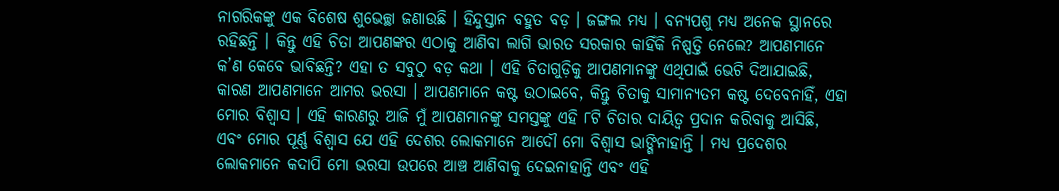ନାଗରିକଙ୍କୁ ଏକ ବିଶେଷ ଶୁଭେଚ୍ଛା ଜଣାଉଛି । ହିନ୍ଦୁସ୍ତାନ ବହୁତ ବଡ଼ । ଜଙ୍ଗଲ ମଧ୍ୟ । ବନ୍ୟପଶୁ ମଧ୍ୟ ଅନେକ ସ୍ଥାନରେ ରହିଛନ୍ତି । କିନ୍ତୁ ଏହି ଚିତା ଆପଣଙ୍କର ଏଠାକୁ ଆଣିବା ଲାଗି ଭାରତ ସରକାର କାହିଁକି ନିଷ୍ପତ୍ତି ନେଲେ? ଆପଣମାନେ କ’ଣ କେବେ ଭାବିଛନ୍ତି? ଏହା ତ ସବୁଠୁ ବଡ଼ କଥା । ଏହି ଚିତାଗୁଡ଼ିକୁ ଆପଣମାନଙ୍କୁ ଏଥିପାଇଁ ଭେଟି ଦିଆଯାଇଛି, କାରଣ ଆପଣମାନେ ଆମର ଭରସା । ଆପଣମାନେ କଷ୍ଟ ଉଠାଇବେ, କିନ୍ତୁ ଚିତାକୁ ସାମାନ୍ୟତମ କଷ୍ଟ ଦେବେନାହିଁ, ଏହା ମୋର ବିଶ୍ୱାସ । ଏହି କାରଣରୁ ଆଜି ମୁଁ ଆପଣମାନଙ୍କୁ ସମସ୍ତଙ୍କୁ ଏହି ୮ଟି ଚିତାର ଦାୟିତ୍ୱ ପ୍ରଦାନ କରିବାକୁ ଆସିଛି, ଏବଂ ମୋର ପୂର୍ଣ୍ଣ ବିଶ୍ୱାସ ଯେ ଏହି ଦେଶର ଲୋକମାନେ ଆଦୌ ମୋ ବିଶ୍ୱାସ ଭାଙ୍ଗିନାହାନ୍ତି । ମଧ୍ୟ ପ୍ରଦେଶର ଲୋକମାନେ କଦାପି ମୋ ଭରସା ଉପରେ ଆଞ୍ଚ ଆଣିବାକୁ ଦେଇନାହାନ୍ତି ଏବଂ ଏହି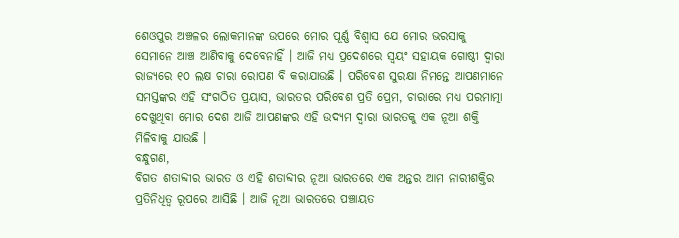ଶେଓପୁର ଅଞ୍ଚଳର ଲୋକମାନଙ୍କ ଉପରେ ମୋର ପୂର୍ଣ୍ଣ ବିଶ୍ୱାସ ଯେ ମୋର ଭରସାକୁ ସେମାନେ ଆଞ୍ଚ ଆଣିବାକୁ ଦେବେନାହିଁ । ଆଜି ମଧ୍ୟ ପ୍ରଦେଶରେ ସ୍ୱୟଂ ସହାୟକ ଗୋଷ୍ଠୀ ଦ୍ୱାରା ରାଜ୍ୟରେ ୧୦ ଲକ୍ଷ ଚାରା ରୋପଣ ବି କରାଯାଉଛି । ପରିବେଶ ସୁରକ୍ଷା ନିମନ୍ତେ ଆପଣମାନେ ସମସ୍ତଙ୍କର ଏହି ସଂଗଠିତ ପ୍ରୟାସ, ଭାରତର ପରିବେଶ ପ୍ରତି ପ୍ରେମ, ଚାରାରେ ମଧ୍ୟ ପରମାତ୍ମା ଦେଖୁଥିବା ମୋର ଦେଶ ଆଜି ଆପଣଙ୍କର ଏହି ଉଦ୍ୟମ ଦ୍ୱାରା ଭାରତକୁ ଏକ ନୂଆ ଶକ୍ତି ମିଳିବାକୁ ଯାଉଛି ।
ବନ୍ଧୁଗଣ,
ବିଗତ ଶତାବ୍ଦୀର ଭାରତ ଓ ଏହି ଶତାବ୍ଦୀର ନୂଆ ଭାରତରେ ଏକ ଅନ୍ତର ଆମ ନାରୀଶକ୍ତିର ପ୍ରତିନିଧିତ୍ୱ ରୂପରେ ଆସିଛି । ଆଜି ନୂଆ ଭାରତରେ ପଞ୍ଚାୟତ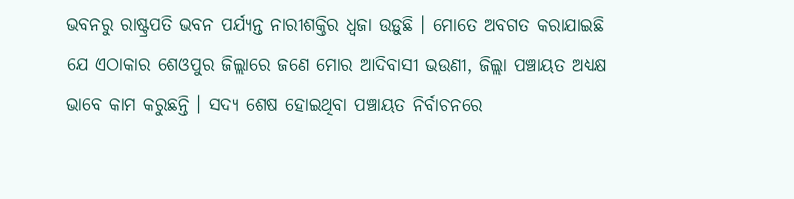ଭବନରୁ ରାଷ୍ଟ୍ରପତି ଭବନ ପର୍ଯ୍ୟନ୍ତ ନାରୀଶକ୍ତିର ଧ୍ୱଜା ଉଡ଼ୁଛି । ମୋତେ ଅବଗତ କରାଯାଇଛି ଯେ ଏଠାକାର ଶେଓପୁର ଜିଲ୍ଲାରେ ଜଣେ ମୋର ଆଦିବାସୀ ଭଉଣୀ, ଜିଲ୍ଲା ପଞ୍ଚାୟତ ଅଧ୍ୟକ୍ଷ ଭାବେ କାମ କରୁଛନ୍ତି । ସଦ୍ୟ ଶେଷ ହୋଇଥିବା ପଞ୍ଚାୟତ ନିର୍ବାଚନରେ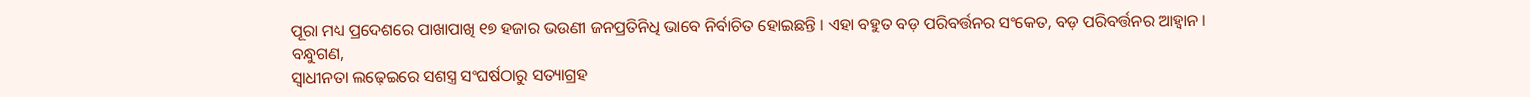ପୂରା ମଧ୍ୟ ପ୍ରଦେଶରେ ପାଖାପାଖି ୧୭ ହଜାର ଭଉଣୀ ଜନପ୍ରତିନିଧି ଭାବେ ନିର୍ବାଚିତ ହୋଇଛନ୍ତି । ଏହା ବହୁତ ବଡ଼ ପରିବର୍ତ୍ତନର ସଂକେତ, ବଡ଼ ପରିବର୍ତ୍ତନର ଆହ୍ୱାନ ।
ବନ୍ଧୁଗଣ,
ସ୍ୱାଧୀନତା ଲଢ଼େଇରେ ସଶସ୍ତ୍ର ସଂଘର୍ଷଠାରୁ ସତ୍ୟାଗ୍ରହ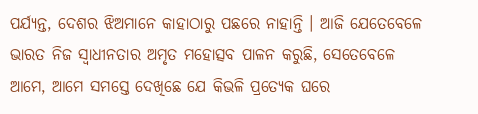ପର୍ଯ୍ୟନ୍ତ, ଦେଶର ଝିଅମାନେ କାହାଠାରୁ ପଛରେ ନାହାନ୍ତି । ଆଜି ଯେତେବେଳେ ଭାରତ ନିଜ ସ୍ୱାଧୀନତାର ଅମୃତ ମହୋତ୍ସବ ପାଳନ କରୁଛି, ସେତେବେଳେ ଆମେ, ଆମେ ସମସ୍ତେ ଦେଖିଛେ ଯେ କିଭଳି ପ୍ରତ୍ୟେକ ଘରେ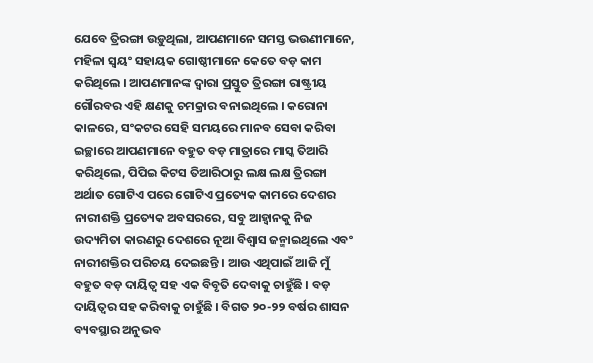ଯେବେ ତ୍ରିରଙ୍ଗା ଉଡ଼ୁଥିଲା, ଆପଣମାନେ ସମସ୍ତ ଭଉଣୀମାନେ, ମହିଳା ସ୍ୱୟଂ ସହାୟକ ଗୋଷ୍ଠୀମାନେ କେତେ ବଡ଼ କାମ କରିଥିଲେ । ଆପଣମାନଙ୍କ ଦ୍ୱାରା ପ୍ରସ୍ତୁତ ତ୍ରିରଙ୍ଗା ରାଷ୍ଟ୍ରୀୟ ଗୌରବର ଏହି କ୍ଷଣକୁ ଚମକ୍ରାର ବନାଇଥିଲେ । କରୋନା କାଳରେ, ସଂକଟର ସେହି ସମୟରେ ମାନବ ସେବା କରିବା ଇଚ୍ଛାରେ ଆପଣମାନେ ବହୁତ ବଡ଼ ମାତ୍ରାରେ ମାସ୍କ ତିଆରି କରିଥିଲେ, ପିପିଇ କିଟସ ତିଆରିଠାରୁ ଲକ୍ଷ ଲକ୍ଷ ତ୍ରିରଙ୍ଗା ଅର୍ଥାତ ଗୋଟିଏ ପରେ ଗୋଟିଏ ପ୍ରତ୍ୟେକ କାମରେ ଦେଶର ନାରୀଶକ୍ତି ପ୍ରତ୍ୟେକ ଅବସରରେ, ସବୁ ଆହ୍ୱାନକୁ ନିଜ ଉଦ୍ୟମିତା କାରଣରୁ ଦେଶରେ ନୂଆ ବିଶ୍ୱାସ ଜନ୍ମାଇଥିଲେ ଏବଂ ନାରୀଶକ୍ତିର ପରିଚୟ ଦେଇଛନ୍ତି । ଆଉ ଏଥିପାଇଁ ଆଜି ମୁଁ ବହୁତ ବଡ଼ ଦାୟିତ୍ୱ ସହ ଏକ ବିବୃତି ଦେବାକୁ ଚାହୁଁଛି । ବଡ଼ ଦାୟିତ୍ୱର ସହ କରିବାକୁ ଚାହୁଁଛି । ବିଗତ ୨୦-୨୨ ବର୍ଷର ଶାସନ ବ୍ୟବସ୍ଥାର ଅନୁଭବ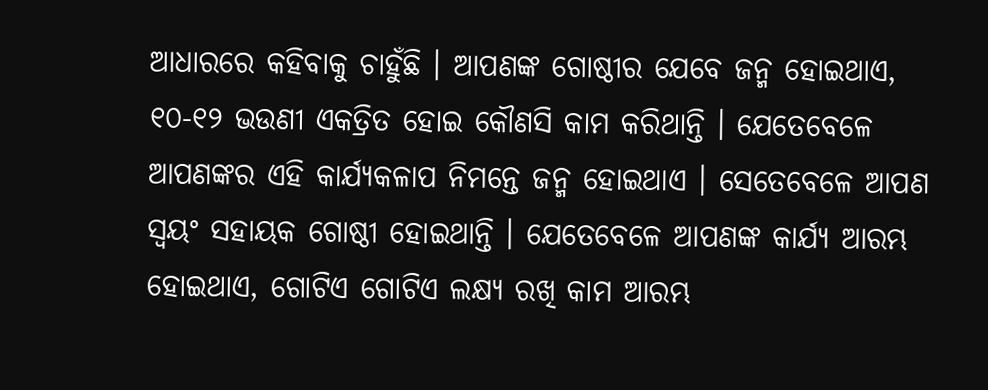ଆଧାରରେ କହିବାକୁ ଚାହୁଁଛି । ଆପଣଙ୍କ ଗୋଷ୍ଠୀର ଯେବେ ଜନ୍ମ ହୋଇଥାଏ, ୧୦-୧୨ ଭଉଣୀ ଏକତ୍ରିତ ହୋଇ କୌଣସି କାମ କରିଥାନ୍ତି । ଯେତେବେଳେ ଆପଣଙ୍କର ଏହି କାର୍ଯ୍ୟକଳାପ ନିମନ୍ତେ ଜନ୍ମ ହୋଇଥାଏ । ସେତେବେଳେ ଆପଣ ସ୍ୱୟଂ ସହାୟକ ଗୋଷ୍ଠୀ ହୋଇଥାନ୍ତି । ଯେତେବେଳେ ଆପଣଙ୍କ କାର୍ଯ୍ୟ ଆରମ୍ଭ ହୋଇଥାଏ, ଗୋଟିଏ ଗୋଟିଏ ଲକ୍ଷ୍ୟ ରଖି କାମ ଆରମ୍ଭ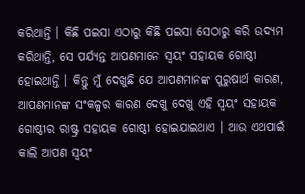କରିଥାନ୍ତି । କିଛି ପଇସା ଏଠାରୁ କିଛି ପଇସା ସେଠାରୁ କରି ଉଦ୍ୟମ କରିଥାନ୍ତି, ସେ ପର୍ଯ୍ୟନ୍ତ ଆପଣମାନେ ସ୍ୱୟଂ ସହାୟକ ଗୋଷ୍ଠୀ ହୋଇଥାନ୍ତି । କିନ୍ତୁ ମୁଁ ଦେଖୁଛି ଯେ ଆପଣମାନଙ୍କ ପୁରୁଷାର୍ଥ କାରଣ, ଆପଣମାନଙ୍କ ସଂକଳ୍ପର କାରଣ ଦେଖୁ ଦେଖୁ ଏହି ସ୍ୱୟଂ ସହାୟକ ଗୋଷ୍ଠୀର ରାଷ୍ଟ୍ର ସହାୟକ ଗୋଷ୍ଠୀ ହୋଇଯାଇଥାଏ । ଆଉ ଏଥପାଇଁ କାଲି ଆପଣ ସ୍ୱୟଂ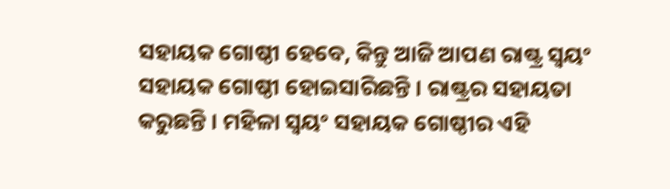ସହାୟକ ଗୋଷ୍ଠୀ ହେବେ, କିନ୍ତୁ ଆଜି ଆପଣ ରାଷ୍ଟ୍ର ସ୍ୱୟଂ ସହାୟକ ଗୋଷ୍ଠୀ ହୋଇସାରିଛନ୍ତି । ରାଷ୍ଟ୍ରର ସହାୟତା କରୁଛନ୍ତି । ମହିଳା ସ୍ୱୟଂ ସହାୟକ ଗୋଷ୍ଠୀର ଏହି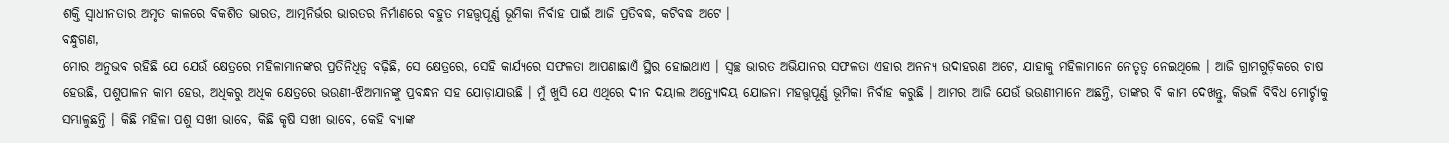ଶକ୍ତି ସ୍ୱାଧୀନତାର ଅମୃତ କାଳରେ ବିକଶିତ ଭାରତ, ଆତ୍ମନିର୍ଭର ଭାରତର ନିର୍ମାଣରେ ବହୁତ ମହତ୍ତ୍ୱପୂର୍ଣ୍ଣ ଭୂମିକା ନିର୍ବାହ ପାଇଁ ଆଜି ପ୍ରତିବଦ୍ଧ, କଟିବଦ୍ଧ ଅଟେ ।
ବନ୍ଧୁଗଣ,
ମୋର ଅନୁଭବ ରହିଛି ଯେ ଯେଉଁ କ୍ଷେତ୍ରରେ ମହିଳାମାନଙ୍କର ପ୍ରତିନିଧିତ୍ୱ ବଢ଼ିଛି, ସେ କ୍ଷେତ୍ରରେ, ସେହି କାର୍ଯ୍ୟରେ ସଫଳତା ଆପଣାଛାଏଁ ସ୍ଥିର ହୋଇଥାଏ । ସ୍ୱଚ୍ଛ ଭାରତ ଅଭିଯାନର ସଫଳତା ଏହାର ଅନନ୍ୟ ଉଦାହରଣ ଅଟେ, ଯାହାକୁ ମହିଳାମାନେ ନେତୃତ୍ୱ ନେଇଥିଲେ । ଆଜି ଗ୍ରାମଗୁଡ଼ିକରେ ଚାଷ ହେଉଛି, ପଶୁପାଳନ କାମ ହେଉ, ଅଧିକରୁ ଅଧିକ କ୍ଷେତ୍ରରେ ଭଉଣୀ-ଝିଅମାନଙ୍କୁ ପ୍ରବନ୍ଧନ ସହ ଯୋଡ଼ାଯାଉଛି । ମୁଁ ଖୁସି ଯେ ଏଥିରେ ଦୀନ ଦୟାଲ ଅନ୍ତ୍ୟୋଦୟ ଯୋଜନା ମହତ୍ତ୍ୱପୂର୍ଣ୍ଣ ଭୂମିକା ନିର୍ବାହ କରୁଛି । ଆମର ଆଜି ଯେଉଁ ଭଉଣୀମାନେ ଅଛନ୍ତି, ତାଙ୍କର ବି କାମ ଦେଖନ୍ତୁ, କିଭଳି ବିବିଧ ମୋର୍ଚ୍ଚାକୁ ସମ୍ଭାଳୁଛନ୍ତି । କିଛି ମହିଳା ପଶୁ ସଖୀ ଭାବେ, କିଛି କୃଷି ସଖୀ ଭାବେ, କେହି ବ୍ୟାଙ୍କ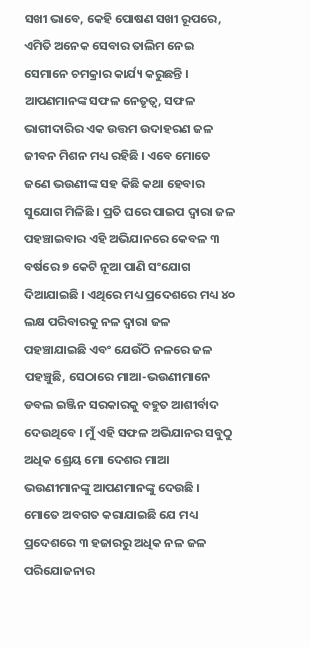ସଖୀ ଭାବେ, କେହି ପୋଷଣ ସଖୀ ରୂପରେ, ଏମିତି ଅନେକ ସେବାର ତାଲିମ ନେଇ ସେମାନେ ଚମକ୍ରାର କାର୍ଯ୍ୟ କରୁଛନ୍ତି । ଆପଣମାନଙ୍କ ସଫଳ ନେତୃତ୍ୱ, ସଫଳ ଭାଗୀଦାରିର ଏକ ଉତ୍ତମ ଉଦାହରଣ ଜଳ ଜୀବନ ମିଶନ ମଧ୍ୟ ରହିଛି । ଏବେ ମୋତେ ଜଣେ ଭଉଣୀଙ୍କ ସହ କିଛି କଥା ହେବାର ସୁଯୋଗ ମିଳିଛି । ପ୍ରତି ଘରେ ପାଇପ ଦ୍ୱାରା ଜଳ ପହଞ୍ଚାଇବାର ଏହି ଅଭିଯାନରେ କେବଳ ୩ ବର୍ଷରେ ୭ କେଟି ନୂଆ ପାଣି ସଂଯୋଗ ଦିଆଯାଇଛି । ଏଥିରେ ମଧ୍ୟ ପ୍ରଦେଶରେ ମଧ୍ୟ ୪୦ ଲକ୍ଷ ପରିବାରକୁ ନଳ ଦ୍ୱାରା ଜଳ ପହଞ୍ଚାଯାଇଛି ଏବଂ ଯେଉଁଠି ନଳରେ ଜଳ ପହଞ୍ଚୁଛି, ସେଠାରେ ମାଆ-ଭଉଣୀମାନେ ଡବଲ ଇଞ୍ଜିନ ସରକାରକୁ ବହୁତ ଆଶୀର୍ବାଦ ଦେଉଥିବେ । ମୁଁ ଏହି ସଫଳ ଅଭିଯାନର ସବୁଠୁ ଅଧିକ ଶ୍ରେୟ ମୋ ଦେଶର ମାଆ ଭଉଣୀମାନଙ୍କୁ ଆପଣମାନଙ୍କୁ ଦେଉଛି । ମୋତେ ଅବଗତ କରାଯାଇଛି ଯେ ମଧ୍ୟ ପ୍ରଦେଶରେ ୩ ହଜାରରୁ ଅଧିକ ନଳ ଜଳ ପରିଯୋଜନାର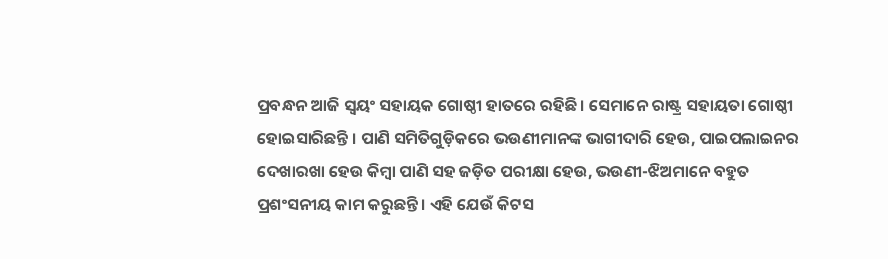ପ୍ରବନ୍ଧନ ଆଜି ସ୍ୱୟଂ ସହାୟକ ଗୋଷ୍ଠୀ ହାତରେ ରହିଛି । ସେମାନେ ରାଷ୍ଟ୍ର ସହାୟତା ଗୋଷ୍ଠୀ ହୋଇସାରିଛନ୍ତି । ପାଣି ସମିତିଗୁଡ଼ିକରେ ଭଉଣୀମାନଙ୍କ ଭାଗୀଦାରି ହେଉ, ପାଇପଲାଇନର ଦେଖାରଖା ହେଉ କିମ୍ବା ପାଣି ସହ ଜଡ଼ିତ ପରୀକ୍ଷା ହେଉ, ଭଉଣୀ-ଝିଅମାନେ ବହୁତ ପ୍ରଶଂସନୀୟ କାମ କରୁଛନ୍ତି । ଏହି ଯେଉଁ କିଟସ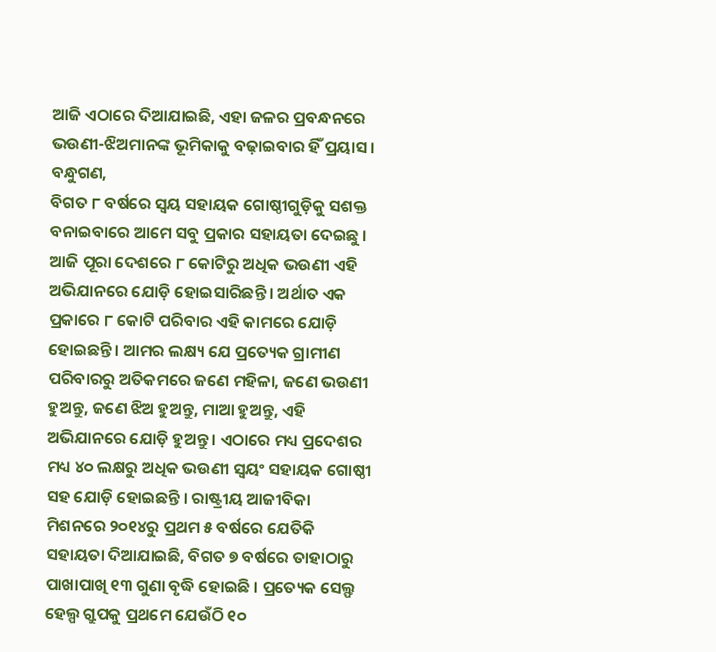ଆଜି ଏଠାରେ ଦିଆଯାଇଛି, ଏହା ଜଳର ପ୍ରବନ୍ଧନରେ ଭଉଣୀ-ଝିଅମାନଙ୍କ ଭୂମିକାକୁ ବଢ଼ାଇବାର ହିଁ ପ୍ରୟାସ ।
ବନ୍ଧୁଗଣ,
ବିଗତ ୮ ବର୍ଷରେ ସ୍ୱୟ ସହାୟକ ଗୋଷ୍ଠୀଗୁଡ଼ିକୁ ସଶକ୍ତ ବନାଇବାରେ ଆମେ ସବୁ ପ୍ରକାର ସହାୟତା ଦେଇଛୁ । ଆଜି ପୂରା ଦେଶରେ ୮ କୋଟିରୁ ଅଧିକ ଭଉଣୀ ଏହି ଅଭିଯାନରେ ଯୋଡ଼ି ହୋଇସାରିଛନ୍ତି । ଅର୍ଥାତ ଏକ ପ୍ରକାରେ ୮ କୋଟି ପରିବାର ଏହି କାମରେ ଯୋଡ଼ି ହୋଇଛନ୍ତି । ଆମର ଲକ୍ଷ୍ୟ ଯେ ପ୍ରତ୍ୟେକ ଗ୍ରାମୀଣ ପରିବାରରୁ ଅତିକମରେ ଜଣେ ମହିଳା, ଜଣେ ଭଉଣୀ ହୁଅନ୍ତୁ, ଜଣେ ଝିଅ ହୁଅନ୍ତୁ, ମାଆ ହୁଅନ୍ତୁ, ଏହି ଅଭିଯାନରେ ଯୋଡ଼ି ହୁଅନ୍ତୁ । ଏଠାରେ ମଧ୍ୟ ପ୍ରଦେଶର ମଧ୍ୟ ୪୦ ଲକ୍ଷରୁ ଅଧିକ ଭଉଣୀ ସ୍ୱୟଂ ସହାୟକ ଗୋଷ୍ଠୀ ସହ ଯୋଡ଼ି ହୋଇଛନ୍ତି । ରାଷ୍ଟ୍ରୀୟ ଆଜୀବିକା ମିଶନରେ ୨୦୧୪ରୁ ପ୍ରଥମ ୫ ବର୍ଷରେ ଯେତିକି ସହାୟତା ଦିଆଯାଇଛି, ବିଗତ ୭ ବର୍ଷରେ ତାହାଠାରୁ ପାଖାପାଖି ୧୩ ଗୁଣା ବୃଦ୍ଧି ହୋଇଛି । ପ୍ରତ୍ୟେକ ସେଲ୍ଫ ହେଲ୍ପ ଗ୍ରୁପକୁ ପ୍ରଥମେ ଯେଉଁଠି ୧୦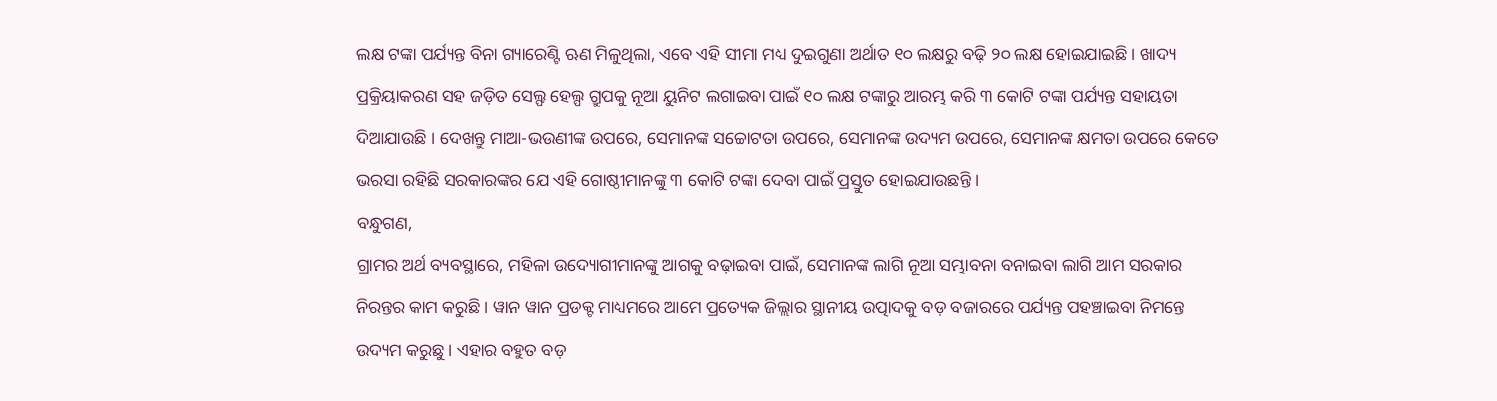ଲକ୍ଷ ଟଙ୍କା ପର୍ଯ୍ୟନ୍ତ ବିନା ଗ୍ୟାରେଣ୍ଟି ଋଣ ମିଳୁଥିଲା, ଏବେ ଏହି ସୀମା ମଧ୍ୟ ଦୁଇଗୁଣା ଅର୍ଥାତ ୧୦ ଲକ୍ଷରୁ ବଢ଼ି ୨୦ ଲକ୍ଷ ହୋଇଯାଇଛି । ଖାଦ୍ୟ ପ୍ରକ୍ରିୟାକରଣ ସହ ଜଡ଼ିତ ସେଲ୍ଫ ହେଲ୍ପ ଗ୍ରୁପକୁ ନୂଆ ୟୁନିଟ ଲଗାଇବା ପାଇଁ ୧୦ ଲକ୍ଷ ଟଙ୍କାରୁ ଆରମ୍ଭ କରି ୩ କୋଟି ଟଙ୍କା ପର୍ଯ୍ୟନ୍ତ ସହାୟତା ଦିଆଯାଉଛି । ଦେଖନ୍ତୁ ମାଆ-ଭଉଣୀଙ୍କ ଉପରେ, ସେମାନଙ୍କ ସଚ୍ଚୋଟତା ଉପରେ, ସେମାନଙ୍କ ଉଦ୍ୟମ ଉପରେ, ସେମାନଙ୍କ କ୍ଷମତା ଉପରେ କେତେ ଭରସା ରହିଛି ସରକାରଙ୍କର ଯେ ଏହି ଗୋଷ୍ଠୀମାନଙ୍କୁ ୩ କୋଟି ଟଙ୍କା ଦେବା ପାଇଁ ପ୍ରସ୍ତୁତ ହୋଇଯାଉଛନ୍ତି ।
ବନ୍ଧୁଗଣ,
ଗ୍ରାମର ଅର୍ଥ ବ୍ୟବସ୍ଥାରେ, ମହିଳା ଉଦ୍ୟୋଗୀମାନଙ୍କୁ ଆଗକୁ ବଢ଼ାଇବା ପାଇଁ, ସେମାନଙ୍କ ଲାଗି ନୂଆ ସମ୍ଭାବନା ବନାଇବା ଲାଗି ଆମ ସରକାର ନିରନ୍ତର କାମ କରୁଛି । ୱାନ ୱାନ ପ୍ରଡକ୍ଟ ମାଧ୍ୟମରେ ଆମେ ପ୍ରତ୍ୟେକ ଜିଲ୍ଲାର ସ୍ଥାନୀୟ ଉତ୍ପାଦକୁ ବଡ଼ ବଜାରରେ ପର୍ଯ୍ୟନ୍ତ ପହଞ୍ଚାଇବା ନିମନ୍ତେ ଉଦ୍ୟମ କରୁଛୁ । ଏହାର ବହୁତ ବଡ଼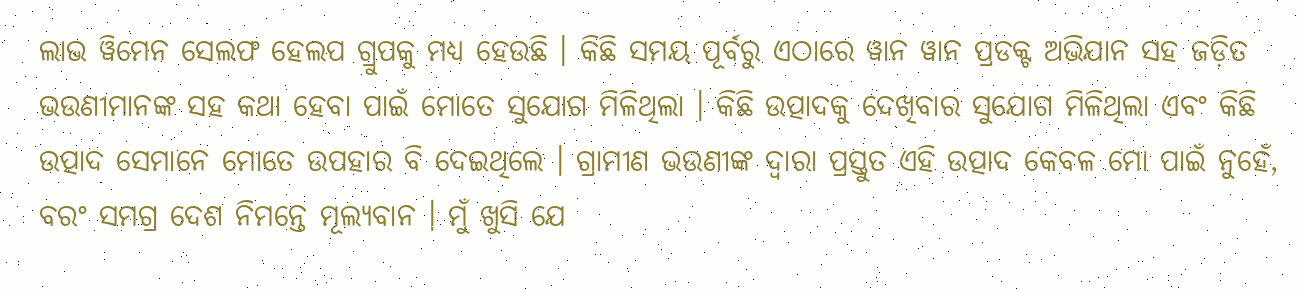ଲାଭ ୱିମେନ ସେଲଫ ହେଲପ ଗ୍ରୁପକୁ ମଧ୍ୟ ହେଉଛି । କିଛି ସମୟ ପୂର୍ବରୁ ଏଠାରେ ୱାନ ୱାନ ପ୍ରଡକ୍ଟ ଅଭିଯାନ ସହ ଜଡ଼ିତ ଭଉଣୀମାନଙ୍କ ସହ କଥା ହେବା ପାଇଁ ମୋତେ ସୁଯୋଗ ମିଳିଥିଲା । କିଛି ଉତ୍ପାଦକୁ ଦେଖିବାର ସୁଯୋଗ ମିଳିଥିଲା ଏବଂ କିଛି ଉତ୍ପାଦ ସେମାନେ ମୋତେ ଉପହାର ବି ଦେଇଥିଲେ । ଗ୍ରାମୀଣ ଭଉଣୀଙ୍କ ଦ୍ୱାରା ପ୍ରସ୍ତୁତ ଏହି ଉତ୍ପାଦ କେବଳ ମୋ ପାଇଁ ନୁହେଁ, ବରଂ ସମଗ୍ର ଦେଶ ନିମନ୍ତେ ମୂଲ୍ୟବାନ । ମୁଁ ଖୁସି ଯେ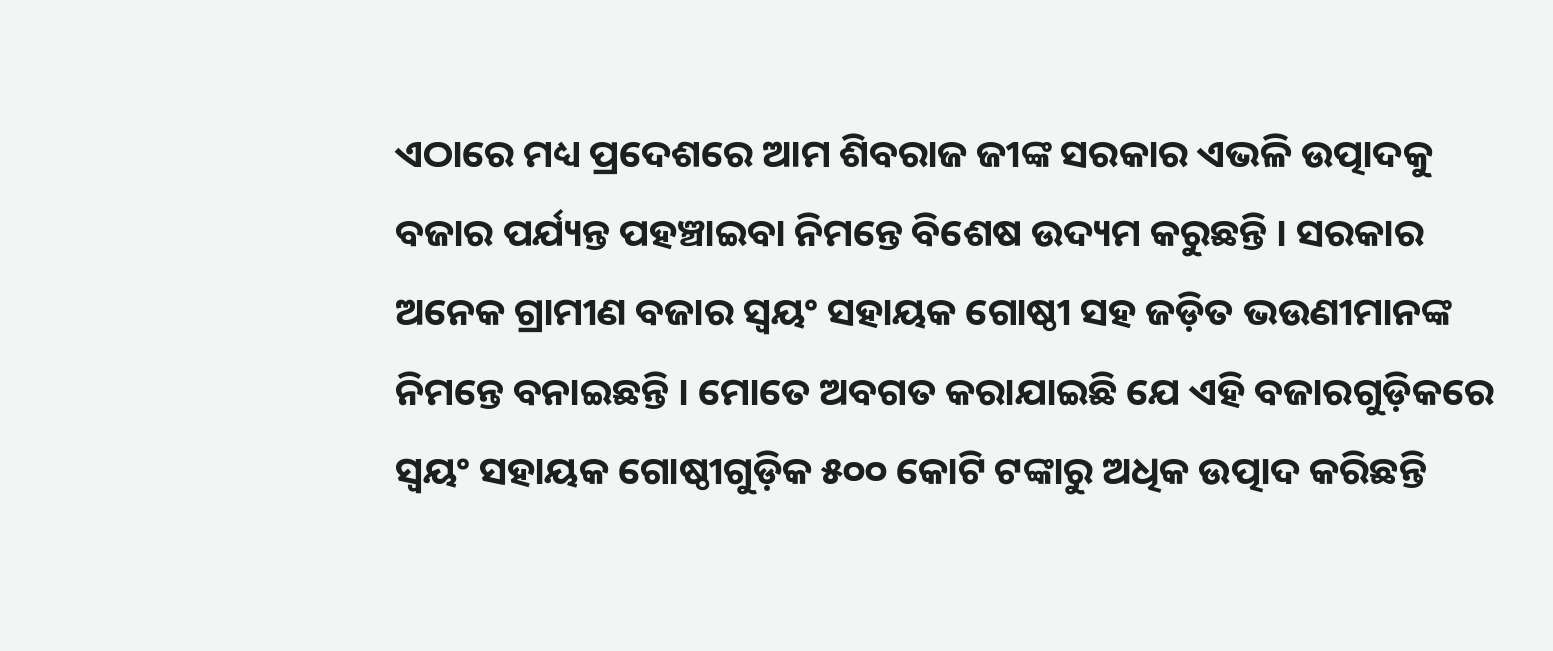ଏଠାରେ ମଧ୍ୟ ପ୍ରଦେଶରେ ଆମ ଶିବରାଜ ଜୀଙ୍କ ସରକାର ଏଭଳି ଉତ୍ପାଦକୁ ବଜାର ପର୍ଯ୍ୟନ୍ତ ପହଞ୍ଚାଇବା ନିମନ୍ତେ ବିଶେଷ ଉଦ୍ୟମ କରୁଛନ୍ତି । ସରକାର ଅନେକ ଗ୍ରାମୀଣ ବଜାର ସ୍ୱୟଂ ସହାୟକ ଗୋଷ୍ଠୀ ସହ ଜଡ଼ିତ ଭଉଣୀମାନଙ୍କ ନିମନ୍ତେ ବନାଇଛନ୍ତି । ମୋତେ ଅବଗତ କରାଯାଇଛି ଯେ ଏହି ବଜାରଗୁଡ଼ିକରେ ସ୍ୱୟଂ ସହାୟକ ଗୋଷ୍ଠୀଗୁଡ଼ିକ ୫୦୦ କୋଟି ଟଙ୍କାରୁ ଅଧିକ ଉତ୍ପାଦ କରିଛନ୍ତି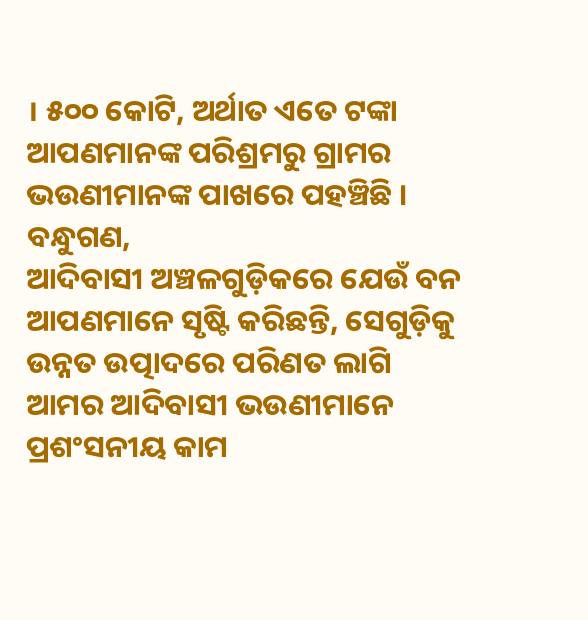। ୫୦୦ କୋଟି, ଅର୍ଥାତ ଏତେ ଟଙ୍କା ଆପଣମାନଙ୍କ ପରିଶ୍ରମରୁ ଗ୍ରାମର ଭଉଣୀମାନଙ୍କ ପାଖରେ ପହଞ୍ଚିଛି ।
ବନ୍ଧୁଗଣ,
ଆଦିବାସୀ ଅଞ୍ଚଳଗୁଡ଼ିକରେ ଯେଉଁ ବନ ଆପଣମାନେ ସୃଷ୍ଟି କରିଛନ୍ତି, ସେଗୁଡ଼ିକୁ ଉନ୍ନତ ଉତ୍ପାଦରେ ପରିଣତ ଲାଗି ଆମର ଆଦିବାସୀ ଭଉଣୀମାନେ ପ୍ରଶଂସନୀୟ କାମ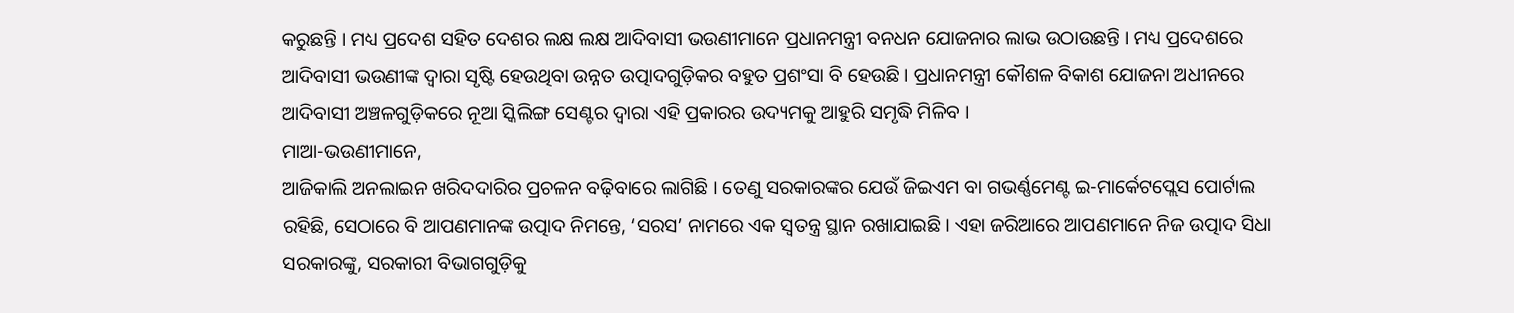କରୁଛନ୍ତି । ମଧ୍ୟ ପ୍ରଦେଶ ସହିତ ଦେଶର ଲକ୍ଷ ଲକ୍ଷ ଆଦିବାସୀ ଭଉଣୀମାନେ ପ୍ରଧାନମନ୍ତ୍ରୀ ବନଧନ ଯୋଜନାର ଲାଭ ଉଠାଉଛନ୍ତି । ମଧ୍ୟ ପ୍ରଦେଶରେ ଆଦିବାସୀ ଭଉଣୀଙ୍କ ଦ୍ୱାରା ସୃଷ୍ଟି ହେଉଥିବା ଉନ୍ନତ ଉତ୍ପାଦଗୁଡ଼ିକର ବହୁତ ପ୍ରଶଂସା ବି ହେଉଛି । ପ୍ରଧାନମନ୍ତ୍ରୀ କୌଶଳ ବିକାଶ ଯୋଜନା ଅଧୀନରେ ଆଦିବାସୀ ଅଞ୍ଚଳଗୁଡ଼ିକରେ ନୂଆ ସ୍କିଲିଙ୍ଗ ସେଣ୍ଟର ଦ୍ୱାରା ଏହି ପ୍ରକାରର ଉଦ୍ୟମକୁ ଆହୁରି ସମୃଦ୍ଧି ମିଳିବ ।
ମାଆ-ଭଉଣୀମାନେ,
ଆଜିକାଲି ଅନଲାଇନ ଖରିଦଦାରିର ପ୍ରଚଳନ ବଢ଼ିବାରେ ଲାଗିଛି । ତେଣୁ ସରକାରଙ୍କର ଯେଉଁ ଜିଇଏମ ବା ଗଭର୍ଣ୍ଣମେଣ୍ଟ ଇ-ମାର୍କେଟପ୍ଲେସ ପୋର୍ଟାଲ ରହିଛି, ସେଠାରେ ବି ଆପଣମାନଙ୍କ ଉତ୍ପାଦ ନିମନ୍ତେ, ‘ସରସ’ ନାମରେ ଏକ ସ୍ୱତନ୍ତ୍ର ସ୍ଥାନ ରଖାଯାଇଛି । ଏହା ଜରିଆରେ ଆପଣମାନେ ନିଜ ଉତ୍ପାଦ ସିଧା ସରକାରଙ୍କୁ, ସରକାରୀ ବିଭାଗଗୁଡ଼ିକୁ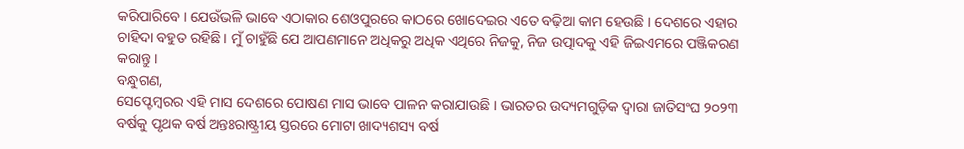କରିପାରିବେ । ଯେଉଁଭଳି ଭାବେ ଏଠାକାର ଶେଓପୁରରେ କାଠରେ ଖୋଦେଇର ଏତେ ବଢ଼ିଆ କାମ ହେଉଛି । ଦେଶରେ ଏହାର ଚାହିଦା ବହୁତ ରହିଛି । ମୁଁ ଚାହୁଁଛି ଯେ ଆପଣମାନେ ଅଧିକରୁ ଅଧିକ ଏଥିରେ ନିଜକୁ, ନିଜ ଉତ୍ପାଦକୁ ଏହି ଜିଇଏମରେ ପଞ୍ଜିକରଣ କରାନ୍ତୁ ।
ବନ୍ଧୁଗଣ,
ସେପ୍ଟେମ୍ବରର ଏହି ମାସ ଦେଶରେ ପୋଷଣ ମାସ ଭାବେ ପାଳନ କରାଯାଉଛି । ଭାରତର ଉଦ୍ୟମଗୁଡ଼ିକ ଦ୍ୱାରା ଜାତିସଂଘ ୨୦୨୩ ବର୍ଷକୁ ପୃଥକ ବର୍ଷ ଅନ୍ତଃରାଷ୍ଟ୍ରୀୟ ସ୍ତରରେ ମୋଟା ଖାଦ୍ୟଶସ୍ୟ ବର୍ଷ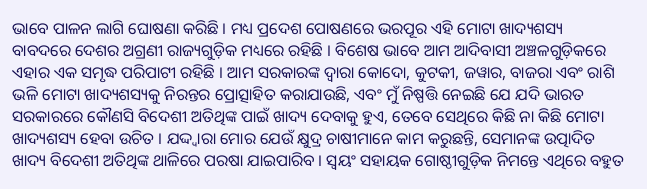ଭାବେ ପାଳନ ଲାଗି ଘୋଷଣା କରିଛି । ମଧ୍ୟ ପ୍ରଦେଶ ପୋଷଣରେ ଭରପୂର ଏହି ମୋଟା ଖାଦ୍ୟଶସ୍ୟ ବାବଦରେ ଦେଶର ଅଗ୍ରଣୀ ରାଜ୍ୟଗୁଡ଼ିକ ମଧ୍ୟରେ ରହିଛି । ବିଶେଷ ଭାବେ ଆମ ଆଦିବାସୀ ଅଞ୍ଚଳଗୁଡ଼ିକରେ ଏହାର ଏକ ସମୃଦ୍ଧ ପରିପାଟୀ ରହିଛି । ଆମ ସରକାରଙ୍କ ଦ୍ୱାରା କୋଦୋ, କୁଟକୀ, ଜୱାର, ବାଜରା ଏବଂ ରାଶି ଭଳି ମୋଟା ଖାଦ୍ୟଶସ୍ୟକୁ ନିରନ୍ତର ପ୍ରୋତ୍ସାହିତ କରାଯାଉଛି, ଏବଂ ମୁଁ ନିଷ୍ପତ୍ତି ନେଇଛି ଯେ ଯଦି ଭାରତ ସରକାରରେ କୌଣସି ବିଦେଶୀ ଅତିଥିଙ୍କ ପାଇଁ ଖାଦ୍ୟ ଦେବାକୁ ହୁଏ, ତେବେ ସେଥିରେ କିଛି ନା କିଛି ମୋଟା ଖାଦ୍ୟଶସ୍ୟ ହେବା ଉଚିତ । ଯଦ୍ଦ୍ୱାରା ମୋର ଯେଉଁ କ୍ଷୁଦ୍ର ଚାଷୀମାନେ କାମ କରୁଛନ୍ତି, ସେମାନଙ୍କ ଉତ୍ପାଦିତ ଖାଦ୍ୟ ବିଦେଶୀ ଅତିଥିଙ୍କ ଥାଳିରେ ପରଷା ଯାଇପାରିବ । ସ୍ୱୟଂ ସହାୟକ ଗୋଷ୍ଠୀଗୁଡ଼ିକ ନିମନ୍ତେ ଏଥିରେ ବହୁତ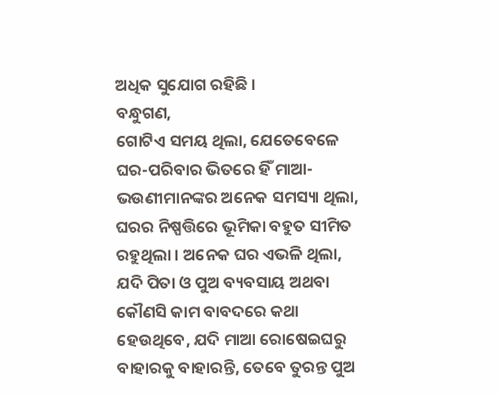ଅଧିକ ସୁଯୋଗ ରହିଛି ।
ବନ୍ଧୁଗଣ,
ଗୋଟିଏ ସମୟ ଥିଲା, ଯେତେବେଳେ ଘର-ପରିବାର ଭିତରେ ହିଁ ମାଆ-ଭଉଣୀମାନଙ୍କର ଅନେକ ସମସ୍ୟା ଥିଲା, ଘରର ନିଷ୍ପତ୍ତିରେ ଭୂମିକା ବହୁତ ସୀମିତ ରହୁଥିଲା । ଅନେକ ଘର ଏଭଳି ଥିଲା, ଯଦି ପିତା ଓ ପୁଅ ବ୍ୟବସାୟ ଅଥବା କୌଣସି କାମ ବାବଦରେ କଥା ହେଉଥିବେ, ଯଦି ମାଆ ରୋଷେଇଘରୁ ବାହାରକୁ ବାହାରନ୍ତି, ତେବେ ତୁରନ୍ତ ପୁଅ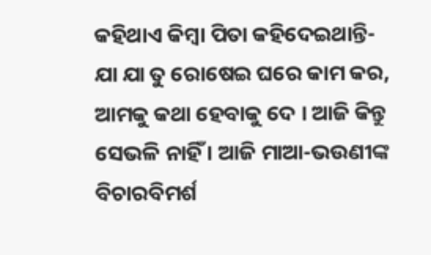କହିଥାଏ କିମ୍ବା ପିତା କହିଦେଇଥାନ୍ତି- ଯା ଯା ତୁ ରୋଷେଇ ଘରେ କାମ କର, ଆମକୁ କଥା ହେବାକୁ ଦେ । ଆଜି କିନ୍ତୁ ସେଭଳି ନାହିଁ । ଆଜି ମାଆ-ଭଉଣୀଙ୍କ ବିଚାରବିମର୍ଶ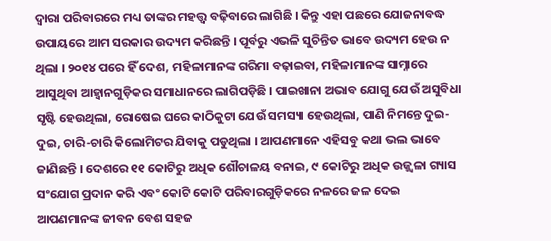ଦ୍ୱାରା ପରିବାରରେ ମଧ୍ୟ ତାଙ୍କର ମହତ୍ତ୍ୱ ବଢ଼ିବାରେ ଲାଗିଛି । କିନ୍ତୁ ଏହା ପଛରେ ଯୋଜନାବଦ୍ଧ ଉପାୟରେ ଆମ ସରକାର ଉଦ୍ୟମ କରିଛନ୍ତି । ପୂର୍ବରୁ ଏଭଳି ସୁଚିନ୍ତିତ ଭାବେ ଉଦ୍ୟମ ହେଉ ନ ଥିଲା । ୨୦୧୪ ପରେ ହିଁ ଦେଶ, ମହିଳାମାନଙ୍କ ଗରିମା ବଢ଼ାଇବା, ମହିଳାମାନଙ୍କ ସାମ୍ନାରେ ଆସୁଥିବା ଆହ୍ୱାନଗୁଡ଼ିକର ସମାଧାନରେ ଲାଗିପଡ଼ିଛି । ପାଇଖାନା ଅଭାବ ଯୋଗୁ ଯେଉଁ ଅସୁବିଧା ସୃଷ୍ଟି ହେଉଥିଲା, ରୋଷେଇ ଘରେ କାଠିକୁଟା ଯେଉଁ ସମସ୍ୟା ହେଉଥିଲା, ପାଣି ନିମନ୍ତେ ଦୁଇ-ଦୁଇ, ଚାରି-ଚାରି କିଲୋମିଟର ଯିବାକୁ ପଡୁଥିଲା । ଆପଣମାନେ ଏହିସବୁ କଥା ଭଲ ଭାବେ ଜାଣିଛନ୍ତି । ଦେଶରେ ୧୧ କୋଟିରୁ ଅଧିକ ଶୌଚାଳୟ ବନାଇ, ୯ କୋଟିରୁ ଅଧିକ ଉଜ୍ଜ୍ୱଳା ଗ୍ୟାସ ସଂଯୋଗ ପ୍ରଦାନ କରି ଏବଂ କୋଟି କୋଟି ପରିବାରଗୁଡ଼ିକରେ ନଳରେ ଜଳ ଦେଇ ଆପଣମାନଙ୍କ ଜୀବନ ବେଶ ସହଜ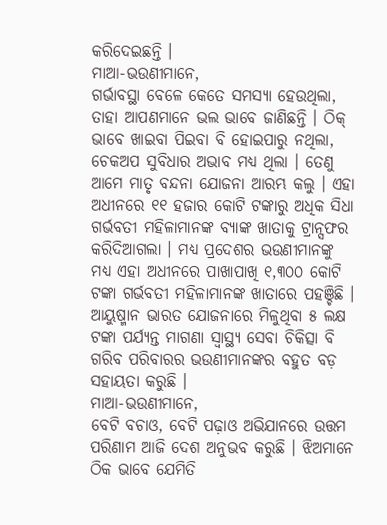କରିଦେଇଛନ୍ତି ।
ମାଆ-ଭଉଣୀମାନେ,
ଗର୍ଭାବସ୍ଥା ବେଳେ କେତେ ସମସ୍ୟା ହେଉଥିଲା, ତାହା ଆପଣମାନେ ଭଲ ଭାବେ ଜାଣିଛନ୍ତି । ଠିକ୍ ଭାବେ ଖାଇବା ପିଇବା ବି ହୋଇପାରୁ ନଥିଲା, ଚେକଅପ ସୁବିଧାର ଅଭାବ ମଧ୍ୟ ଥିଲା । ତେଣୁ ଆମେ ମାତୃ ବନ୍ଦନା ଯୋଜନା ଆରମ୍ଭ କଲୁ । ଏହା ଅଧୀନରେ ୧୧ ହଜାର କୋଟି ଟଙ୍କାରୁ ଅଧିକ ସିଧା ଗର୍ଭବତୀ ମହିଳାମାନଙ୍କ ବ୍ୟାଙ୍କ ଖାତାକୁ ଟ୍ରାନ୍ସଫର କରିଦିଆଗଲା । ମଧ୍ୟ ପ୍ରଦେଶର ଭଉଣୀମାନଙ୍କୁ ମଧ୍ୟ ଏହା ଅଧୀନରେ ପାଖାପାଖି ୧,୩୦୦ କୋଟି ଟଙ୍କା ଗର୍ଭବତୀ ମହିଳାମାନଙ୍କ ଖାତାରେ ପହଞ୍ଚିଛି । ଆୟୁଷ୍ମାନ ଭାରତ ଯୋଜନାରେ ମିଳୁଥିବା ୫ ଲକ୍ଷ ଟଙ୍କା ପର୍ଯ୍ୟନ୍ତ ମାଗଣା ସ୍ୱାସ୍ଥ୍ୟ ସେବା ଚିକିତ୍ସା ବି ଗରିବ ପରିବାରର ଭଉଣୀମାନଙ୍କର ବହୁତ ବଡ଼ ସହାୟତା କରୁଛି ।
ମାଆ-ଭଉଣୀମାନେ,
ବେଟି ବଚାଓ, ବେଟି ପଢ଼ାଓ ଅଭିଯାନରେ ଉତ୍ତମ ପରିଣାମ ଆଜି ଦେଶ ଅନୁଭବ କରୁଛି । ଝିଅମାନେ ଠିକ ଭାବେ ଯେମିତି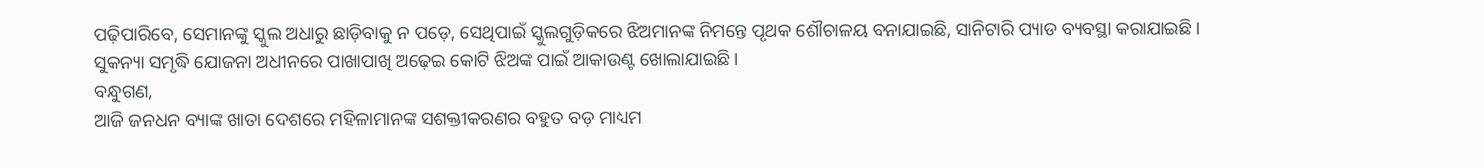ପଢ଼ିପାରିବେ, ସେମାନଙ୍କୁ ସ୍କୁଲ ଅଧାରୁ ଛାଡ଼ିବାକୁ ନ ପଡ଼େ, ସେଥିପାଇଁ ସ୍କୁଲଗୁଡ଼ିକରେ ଝିଅମାନଙ୍କ ନିମନ୍ତେ ପୃଥକ ଶୌଚାଳୟ ବନାଯାଇଛି, ସାନିଟାରି ପ୍ୟାଡ ବ୍ୟବସ୍ଥା କରାଯାଇଛି । ସୁକନ୍ୟା ସମୃଦ୍ଧି ଯୋଜନା ଅଧୀନରେ ପାଖାପାଖି ଅଢ଼େଇ କୋଟି ଝିଅଙ୍କ ପାଇଁ ଆକାଉଣ୍ଟ ଖୋଲାଯାଇଛି ।
ବନ୍ଧୁଗଣ,
ଆଜି ଜନଧନ ବ୍ୟାଙ୍କ ଖାତା ଦେଶରେ ମହିଳାମାନଙ୍କ ସଶକ୍ତୀକରଣର ବହୁତ ବଡ଼ ମାଧ୍ୟମ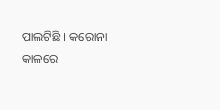ପାଲଟିଛି । କରୋନା କାଳରେ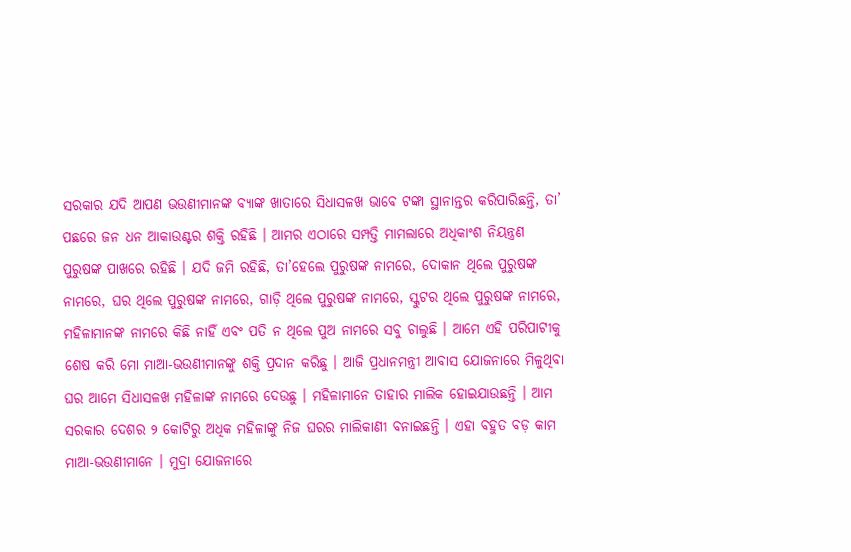ସରକାର ଯଦି ଆପଣ ଭଉଣୀମାନଙ୍କ ବ୍ୟାଙ୍କ ଖାତାରେ ସିଧାସଳଖ ଭାବେ ଟଙ୍କା ସ୍ଥାନାନ୍ତର କରିପାରିଛନ୍ତି, ତା’ ପଛରେ ଜନ ଧନ ଆକାଉଣ୍ଟର ଶକ୍ତି ରହିଛି । ଆମର ଏଠାରେ ସମ୍ପତ୍ତି ମାମଲାରେ ଅଧିକାଂଶ ନିୟନ୍ତ୍ରଣ ପୁରୁଷଙ୍କ ପାଖରେ ରହିଛି । ଯଦି ଜମି ରହିଛି, ତା’ହେଲେ ପୁରୁଷଙ୍କ ନାମରେ, ଦୋକାନ ଥିଲେ ପୁରୁଷଙ୍କ ନାମରେ, ଘର ଥିଲେ ପୁରୁଷଙ୍କ ନାମରେ, ଗାଡ଼ି ଥିଲେ ପୁରୁଷଙ୍କ ନାମରେ, ସ୍କୁଟର ଥିଲେ ପୁରୁଷଙ୍କ ନାମରେ, ମହିଳାମାନଙ୍କ ନାମରେ କିଛି ନାହିଁ ଏବଂ ପତି ନ ଥିଲେ ପୁଅ ନାମରେ ସବୁ ଚାଲୁଛି । ଆମେ ଏହି ପରିପାଟୀକୁ ଶେଷ କରି ମୋ ମାଆ-ଭଉଣୀମାନଙ୍କୁ ଶକ୍ତି ପ୍ରଦାନ କରିଛୁ । ଆଜି ପ୍ରଧାନମନ୍ତ୍ରୀ ଆବାସ ଯୋଜନାରେ ମିଳୁଥିବା ଘର ଆମେ ସିଧାସଳଖ ମହିଳାଙ୍କ ନାମରେ ଦେଉଛୁ । ମହିଳାମାନେ ତାହାର ମାଲିକ ହୋଇଯାଉଛନ୍ତି । ଆମ ସରକାର ଦେଶର ୨ କୋଟିରୁ ଅଧିକ ମହିଳାଙ୍କୁ ନିଜ ଘରର ମାଲିକାଣୀ ବନାଇଛନ୍ତି । ଏହା ବହୁତ ବଡ଼ କାମ ମାଆ-ଭଉଣୀମାନେ । ମୁଦ୍ରା ଯୋଜନାରେ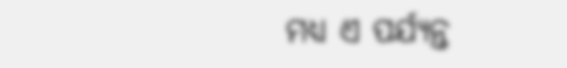ମଧ୍ୟ ଏ ପର୍ଯ୍ୟନ୍ତ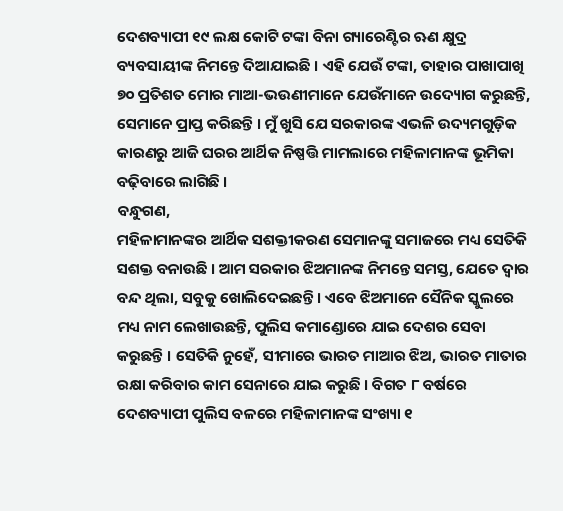ଦେଶବ୍ୟାପୀ ୧୯ ଲକ୍ଷ କୋଟି ଟଙ୍କା ବିନା ଗ୍ୟାରେଣ୍ଟିର ଋଣ କ୍ଷୁଦ୍ର ବ୍ୟବସାୟୀଙ୍କ ନିମନ୍ତେ ଦିଆଯାଇଛି । ଏହି ଯେଉଁ ଟଙ୍କା, ତାହାର ପାଖାପାଖି ୭୦ ପ୍ରତିଶତ ମୋର ମାଆ-ଭଉଣୀମାନେ ଯେଉଁମାନେ ଉଦ୍ୟୋଗ କରୁଛନ୍ତି, ସେମାନେ ପ୍ରାପ୍ତ କରିଛନ୍ତି । ମୁଁ ଖୁସି ଯେ ସରକାରଙ୍କ ଏଭଳି ଉଦ୍ୟମଗୁଡ଼ିକ କାରଣରୁ ଆଜି ଘରର ଆର୍ଥିକ ନିଷ୍ପତ୍ତି ମାମଲାରେ ମହିଳାମାନଙ୍କ ଭୂମିକା ବଢ଼ିବାରେ ଲାଗିଛି ।
ବନ୍ଧୁଗଣ,
ମହିଳାମାନଙ୍କର ଆର୍ଥିକ ସଶକ୍ତୀକରଣ ସେମାନଙ୍କୁ ସମାଜରେ ମଧ୍ୟ ସେତିକି ସଶକ୍ତ ବନାଉଛି । ଆମ ସରକାର ଝିଅମାନଙ୍କ ନିମନ୍ତେ ସମସ୍ତ, ଯେତେ ଦ୍ୱାର ବନ୍ଦ ଥିଲା, ସବୁକୁ ଖୋଲିଦେଇଛନ୍ତି । ଏବେ ଝିଅମାନେ ସୈନିକ ସ୍କୁଲରେ ମଧ୍ୟ ନାମ ଲେଖାଉଛନ୍ତି, ପୁଲିସ କମାଣ୍ଡୋରେ ଯାଇ ଦେଶର ସେବା କରୁଛନ୍ତି । ସେତିକି ନୁହେଁ, ସୀମାରେ ଭାରତ ମାଆର ଝିଅ, ଭାରତ ମାତାର ରକ୍ଷା କରିବାର କାମ ସେନାରେ ଯାଇ କରୁଛି । ବିଗତ ୮ ବର୍ଷରେ ଦେଶବ୍ୟାପୀ ପୁଲିସ ବଳରେ ମହିଳାମାନଙ୍କ ସଂଖ୍ୟା ୧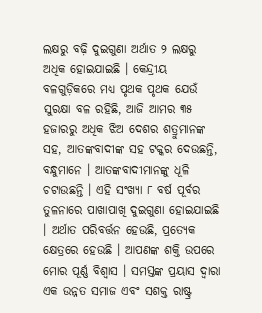ଲକ୍ଷରୁ ବଢ଼ି ଦୁଇଗୁଣା ଅର୍ଥାତ ୨ ଲକ୍ଷରୁ ଅଧିକ ହୋଇଯାଇଛି । କେନ୍ଦ୍ରୀୟ ବଳଗୁଡ଼ିକରେ ମଧ୍ୟ ପୃଥକ ପୃଥକ ଯେଉଁ ସୁରକ୍ଷା ବଳ ରହିଛି, ଆଜି ଆମର ୩୫ ହଜାରରୁ ଅଧିକ ଝିଅ ଦେଶର ଶତ୍ରୁମାନଙ୍କ ସହ, ଆତଙ୍କବାଦୀଙ୍କ ସହ ଟକ୍କର ଦେଉଛନ୍ତି, ବନ୍ଧୁମାନେ । ଆତଙ୍କବାଦୀମାନଙ୍କୁ ଧୂଳି ଚଟାଉଛନ୍ତି । ଏହି ସଂଖ୍ୟା ୮ ବର୍ଷ ପୂର୍ବର ତୁଳନାରେ ପାଖାପାଖି ଦୁଇଗୁଣା ହୋଇଯାଇଛି । ଅର୍ଥାତ ପରିବର୍ତ୍ତନ ହେଉଛି, ପ୍ରତ୍ୟେକ କ୍ଷେତ୍ରରେ ହେଉଛି । ଆପଣଙ୍କ ଶକ୍ତି ଉପରେ ମୋର ପୂର୍ଣ୍ଣ ବିଶ୍ୱାସ । ସମସ୍ତଙ୍କ ପ୍ରୟାସ ଦ୍ୱାରା ଏକ ଉନ୍ନତ ସମାଜ ଏବଂ ସଶକ୍ତ ରାଷ୍ଟ୍ର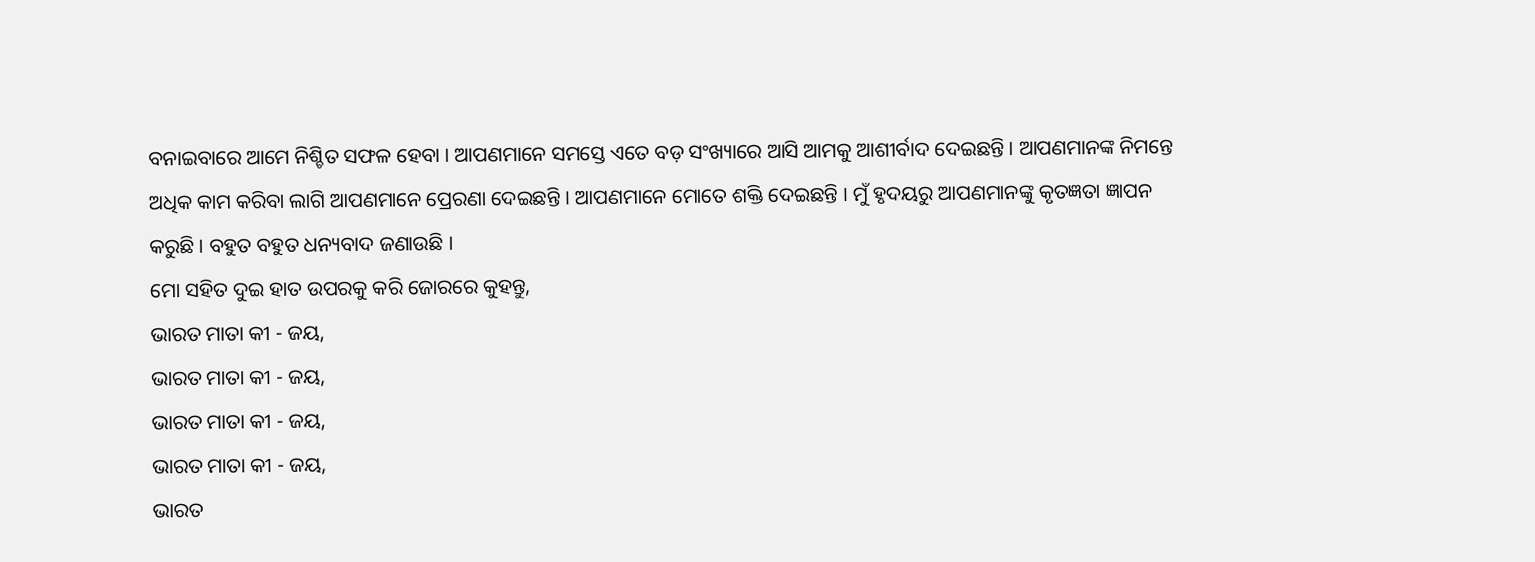ବନାଇବାରେ ଆମେ ନିଶ୍ଚିତ ସଫଳ ହେବା । ଆପଣମାନେ ସମସ୍ତେ ଏତେ ବଡ଼ ସଂଖ୍ୟାରେ ଆସି ଆମକୁ ଆଶୀର୍ବାଦ ଦେଇଛନ୍ତି । ଆପଣମାନଙ୍କ ନିମନ୍ତେ ଅଧିକ କାମ କରିବା ଲାଗି ଆପଣମାନେ ପ୍ରେରଣା ଦେଇଛନ୍ତି । ଆପଣମାନେ ମୋତେ ଶକ୍ତି ଦେଇଛନ୍ତି । ମୁଁ ହୃଦୟରୁ ଆପଣମାନଙ୍କୁ କୃତଜ୍ଞତା ଜ୍ଞାପନ କରୁଛି । ବହୁତ ବହୁତ ଧନ୍ୟବାଦ ଜଣାଉଛି ।
ମୋ ସହିତ ଦୁଇ ହାତ ଉପରକୁ କରି ଜୋରରେ କୁହନ୍ତୁ,
ଭାରତ ମାତା କୀ - ଜୟ,
ଭାରତ ମାତା କୀ - ଜୟ,
ଭାରତ ମାତା କୀ - ଜୟ,
ଭାରତ ମାତା କୀ - ଜୟ,
ଭାରତ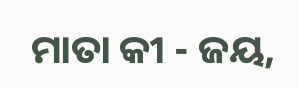ମାତା କୀ - ଜୟ,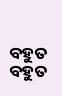ବହୁତ ବହୁତ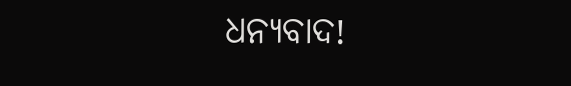ଧନ୍ୟବାଦ!